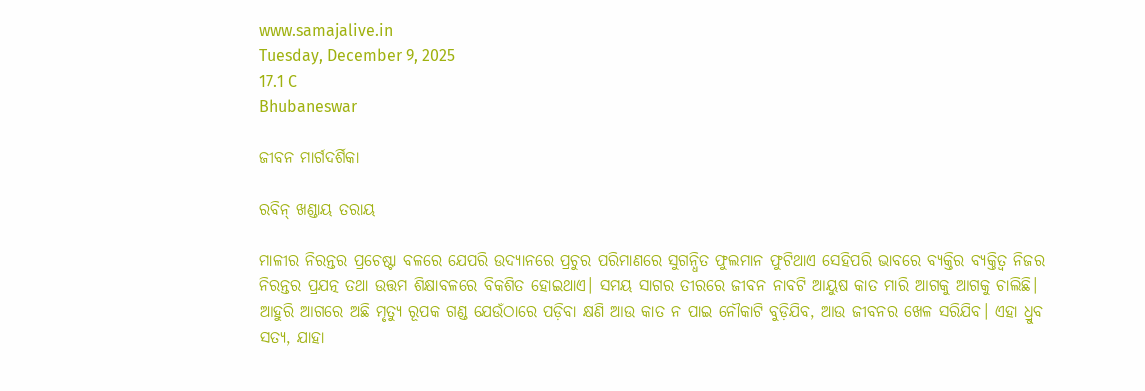www.samajalive.in
Tuesday, December 9, 2025
17.1 C
Bhubaneswar

ଜୀବନ ମାର୍ଗଦର୍ଶିକା

ରବିନ୍‌ ଖଣ୍ଡାୟ ତରାୟ

ମାଳୀର ନିରନ୍ତର ପ୍ରଚେଷ୍ଟା ବଳରେ ଯେପରି ଉଦ୍ୟାନରେ ପ୍ରଚୁର ପରିମାଣରେ ସୁଗନ୍ଧିତ ଫୁଲମାନ ଫୁଟିଥାଏ ସେହିପରି ଭାବରେ ବ୍ୟକ୍ତିର ବ୍ୟକ୍ତିତ୍ୱ ନିଜର ନିରନ୍ତର ପ୍ରଯତ୍ନ ତଥା ଉତ୍ତମ ଶିକ୍ଷାବଳରେ ବିକଶିତ ହୋଇଥାଏ। ସମୟ ସାଗର ତୀରରେ ଜୀବନ ନାବଟି ଆୟୁଷ କାତ ମାରି ଆଗକୁ ଆଗକୁ ଚାଲିଛି। ଆହୁରି ଆଗରେ ଅଛି ମୃତ୍ୟୁ ରୂପକ ଗଣ୍ଡ ଯେଉଁଠାରେ ପଡ଼ିବା କ୍ଷଣି ଆଉ କାତ ନ ପାଇ ନୌକାଟି ବୁଡ଼ିଯିବ, ଆଉ ଜୀବନର ଖେଳ ସରିଯିବ। ଏହା ଧ୍ରୁବ ସତ୍ୟ, ଯାହା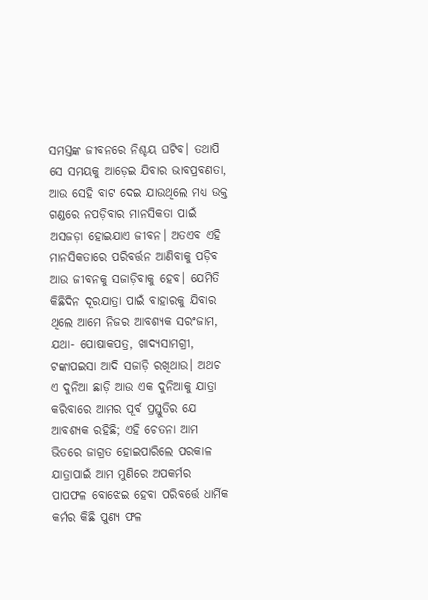ସମସ୍ତଙ୍କ ଜୀବନରେ ନିଶ୍ଚୟ ଘଟିବ। ତଥାପି ସେ ସମୟକୁ ଆଡ଼େଇ ଯିବାର ଭାବପ୍ରବଣତା, ଆଉ ସେହି ବାଟ ଦେଇ ଯାଉଥିଲେ ମଧ୍ୟ ଉକ୍ତ ଗଣ୍ଡରେ ନପଡ଼ିବାର ମାନସିକତା ପାଇଁ ଅସଜଡ଼ା ହୋଇଯାଏ ଜୀବନ। ଅତଏବ ଏହି ମାନସିକତାରେ ପରିବର୍ତ୍ତନ ଆଣିବାକୁ ପଡ଼ିବ ଆଉ ଜୀବନକୁ ସଜାଡ଼ିବାକୁ ହେବ। ଯେମିତି କିଛିଦିନ ଦୂରଯାତ୍ରା ପାଇଁ ବାହାରକୁ ଯିବାର ଥିଲେ ଆମେ ନିଜର ଆବଶ୍ୟକ ସରଂଜାମ, ଯଥା- ପୋଷାକପତ୍ର, ଖାଦ୍ୟସାମଗ୍ରୀ, ଟଙ୍କାପଇସା ଆଦି ସଜାଡ଼ି ରଖିଥାଉ। ଅଥଚ ଏ ଦୁନିଆ ଛାଡ଼ି ଆଉ ଏକ ଦୁନିଆକୁ ଯାତ୍ରା କରିବାରେ ଆମର ପୂର୍ବ ପ୍ରସ୍ତୁତିର ଯେ ଆବଶ୍ୟକ ରହିଛି; ଏହି ଚେତନା ଆମ ଭିତରେ ଜାଗ୍ରତ ହୋଇପାରିଲେ ପରକାଳ ଯାତ୍ରାପାଇଁ ଆମ ମୁଣିରେ ଅପକର୍ମର ପାପଫଳ ବୋଝେଇ ହେବା ପରିବର୍ତ୍ତେ ଧାର୍ମିକ କର୍ମର କିଛି ପୁଣ୍ୟ ଫଳ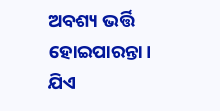ଅବଶ୍ୟ ଭର୍ତ୍ତି ହୋଇପାରନ୍ତା। ଯିଏ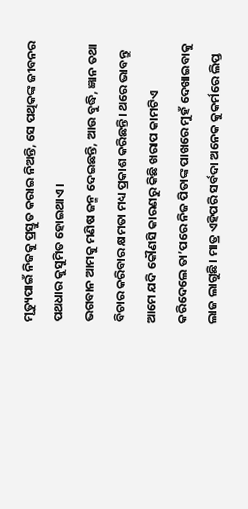ମୃତ୍ୟୁପାଇଁ ନିଜକୁ ପ୍ରସ୍ତୁତ କରାଇ ନିଅନ୍ତି, ସେ ପଥିକଙ୍କ ଜୀବନର ପଥଧାର କୁସୁମିତ ହୋଇଥାଏ।
ଭଗବାନ ଆମକୁ ମଣିଷ ଜନ୍ମ ଦେଇଛନ୍ତି, ଆଉ ବୁଦ୍ଧି, ଜ୍ଞାନ ତଥା ବିଚାର କରିବାର କ୍ଷମତା ମଧ୍ୟ ପ୍ରକାଶ କରିଛନ୍ତି। ଥରେ ଭାବନ୍ତୁ ଆମେ ଯଦି କୌଣସି କାରଣରୁ କିଛି ଖରାପ କାମଟିଏ କରିଦେଲେ ତା’ପରେ ନିଜ ପିତାଙ୍କ ପାଖରେ ମୁହଁ ଦେଖାଇବାକୁ ଲାଜ ଲାଗୁଛି। ମାତ୍ର ଏହିପରି ସର୍ବଦା ଅନେକ କୁକର୍ମରେ ଲିପ୍ତ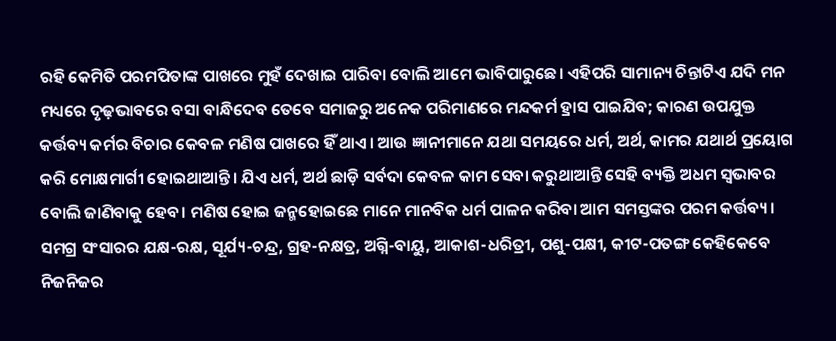ରହି କେମିତି ପରମପିତାଙ୍କ ପାଖରେ ମୁହଁ ଦେଖାଇ ପାରିବା ବୋଲି ଆମେ ଭାବିପାରୁଛେ। ଏହିପରି ସାମାନ୍ୟ ଚିନ୍ତାଟିଏ ଯଦି ମନ ମଧ୍ୟରେ ଦୃଢ଼ଭାବରେ ବସା ବାନ୍ଧିଦେବ ତେବେ ସମାଜରୁ ଅନେକ ପରିମାଣରେ ମନ୍ଦକର୍ମ ହ୍ରାସ ପାଇଯିବ; କାରଣ ଉପଯୁକ୍ତ କର୍ତ୍ତବ୍ୟ କର୍ମର ବିଚାର କେବଳ ମଣିଷ ପାଖରେ ହିଁ ଥାଏ। ଆଉ ଜ୍ଞାନୀମାନେ ଯଥା ସମୟରେ ଧର୍ମ, ଅର୍ଥ, କାମର ଯଥାର୍ଥ ପ୍ରୟୋଗ କରି ମୋକ୍ଷମାର୍ଗୀ ହୋଇଥାଆନ୍ତି। ଯିଏ ଧର୍ମ, ଅର୍ଥ ଛାଡ଼ି ସର୍ବଦା କେବଳ କାମ ସେବା କରୁଥାଆନ୍ତି ସେହି ବ୍ୟକ୍ତି ଅଧମ ସ୍ୱଭାବର ବୋଲି ଜାଣିବାକୁ ହେବ। ମଣିଷ ହୋଇ ଜନ୍ମହୋଇଛେ ମାନେ ମାନବିକ ଧର୍ମ ପାଳନ କରିବା ଆମ ସମସ୍ତଙ୍କର ପରମ କର୍ତ୍ତବ୍ୟ। ସମଗ୍ର ସଂସାରର ଯକ୍ଷ-ରକ୍ଷ, ସୂର୍ଯ୍ୟ-ଚନ୍ଦ୍ର, ଗ୍ରହ-ନକ୍ଷତ୍ର, ଅଗ୍ନି-ବାୟୁ, ଆକାଶ-ଧରିତ୍ରୀ, ପଶୁ-ପକ୍ଷୀ, କୀଟ-ପତଙ୍ଗ କେହିକେବେ ନିଜନିଜର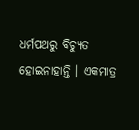ଧର୍ମପଥରୁ ବିଚ୍ୟୁତ ହୋଇନାହାନ୍ତି । ଏକମାତ୍ର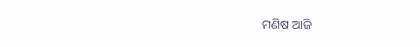ମଣିଷ ଆଜି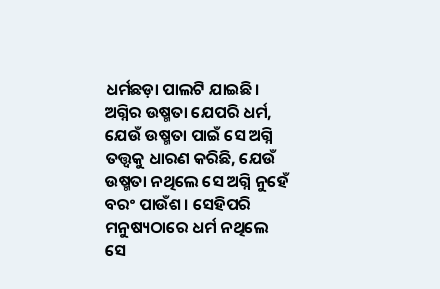ଧର୍ମଛଡ଼ା ପାଲଟି ଯାଇଛି।
ଅଗ୍ନିର ଉଷ୍ମତା ଯେପରି ଧର୍ମ, ଯେଉଁ ଉଷ୍ମତା ପାଇଁ ସେ ଅଗ୍ନି ତତ୍ତ୍ୱକୁ ଧାରଣ କରିଛି, ଯେଉଁ ଉଷ୍ମତା ନଥିଲେ ସେ ଅଗ୍ନି ନୁହେଁ ବରଂ ପାଉଁଶ। ସେହିପରି ମନୁଷ୍ୟଠାରେ ଧର୍ମ ନଥିଲେ ସେ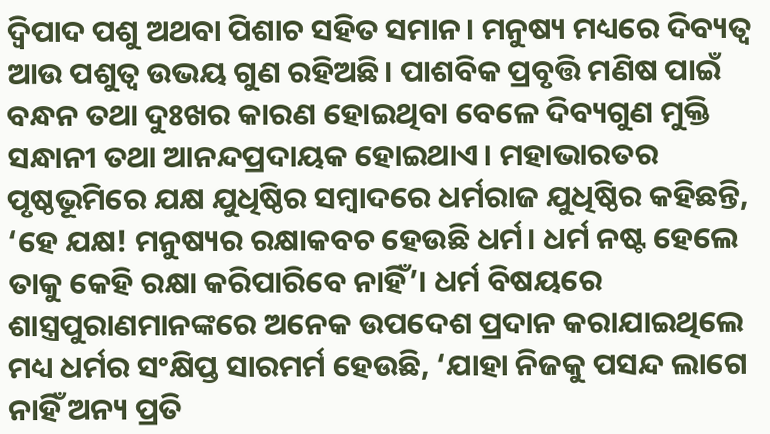ଦ୍ୱିପାଦ ପଶୁ ଅଥବା ପିଶାଚ ସହିତ ସମାନ। ମନୁଷ୍ୟ ମଧ୍ୟରେ ଦିବ୍ୟତ୍ୱ ଆଉ ପଶୁତ୍ୱ ଉଭୟ ଗୁଣ ରହିଅଛି। ପାଶବିକ ପ୍ରବୃତ୍ତି ମଣିଷ ପାଇଁ ବନ୍ଧନ ତଥା ଦୁଃଖର କାରଣ ହୋଇଥିବା ବେଳେ ଦିବ୍ୟଗୁଣ ମୁକ୍ତି ସନ୍ଧାନୀ ତଥା ଆନନ୍ଦପ୍ରଦାୟକ ହୋଇଥାଏ। ମହାଭାରତର ପୃଷ୍ଠଭୂମିରେ ଯକ୍ଷ ଯୁଧିଷ୍ଠିର ସମ୍ବାଦରେ ଧର୍ମରାଜ ଯୁଧିଷ୍ଠିର କହିଛନ୍ତି, ‘ହେ ଯକ୍ଷ! ମନୁଷ୍ୟର ରକ୍ଷାକବଚ ହେଉଛି ଧର୍ମ। ଧର୍ମ ନଷ୍ଟ ହେଲେ ତାକୁ କେହି ରକ୍ଷା କରିପାରିବେ ନାହିଁ’। ଧର୍ମ ବିଷୟରେ ଶାସ୍ତ୍ରପୁରାଣମାନଙ୍କରେ ଅନେକ ଉପଦେଶ ପ୍ରଦାନ କରାଯାଇଥିଲେ ମଧ୍ୟ ଧର୍ମର ସଂକ୍ଷିପ୍ତ ସାରମର୍ମ ହେଉଛି, ‘ଯାହା ନିଜକୁ ପସନ୍ଦ ଲାଗେ ନାହିଁ ଅନ୍ୟ ପ୍ରତି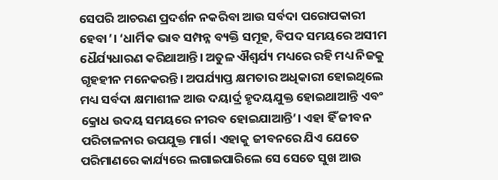ସେପରି ଆଚରଣ ପ୍ରଦର୍ଶନ ନକରିବା ଆଉ ସର୍ବଦା ପରୋପକାରୀ ହେବା’। ‘ଧାର୍ମିକ ଭାବ ସମ୍ପନ୍ନ ବ୍ୟକ୍ତି ସମୂହ, ବିପଦ ସମୟରେ ଅସୀମ ଧୈର୍ଯ୍ୟଧାରଣ କରିଥାଆନ୍ତି। ଅତୁଳ ଐଶ୍ୱର୍ଯ୍ୟ ମଧ୍ୟରେ ରହି ମଧ୍ୟ ନିଜକୁ ଗୃହହୀନ ମନେକରନ୍ତି। ଅପର୍ଯ୍ୟାପ୍ତ କ୍ଷମତାର ଅଧିକାରୀ ହୋଇଥିଲେ ମଧ୍ୟ ସର୍ବଦା କ୍ଷମାଶୀଳ ଆଉ ଦୟାର୍ଦ୍ର ହୃଦୟଯୁକ୍ତ ହୋଇଥାଆନ୍ତି ଏବଂ କ୍ରୋଧ ଉଦୟ ସମୟରେ ନୀରବ ହୋଇଯାଆନ୍ତି’। ଏହା ହିଁ ଜୀବନ ପରିଚାଳନାର ଉପଯୁକ୍ତ ମାର୍ଗ। ଏହାକୁ ଜୀବନରେ ଯିଏ ଯେତେ ପରିମାଣରେ କାର୍ଯ୍ୟରେ ଲଗାଇପାରିଲେ ସେ ସେତେ ସୁଖ ଆଉ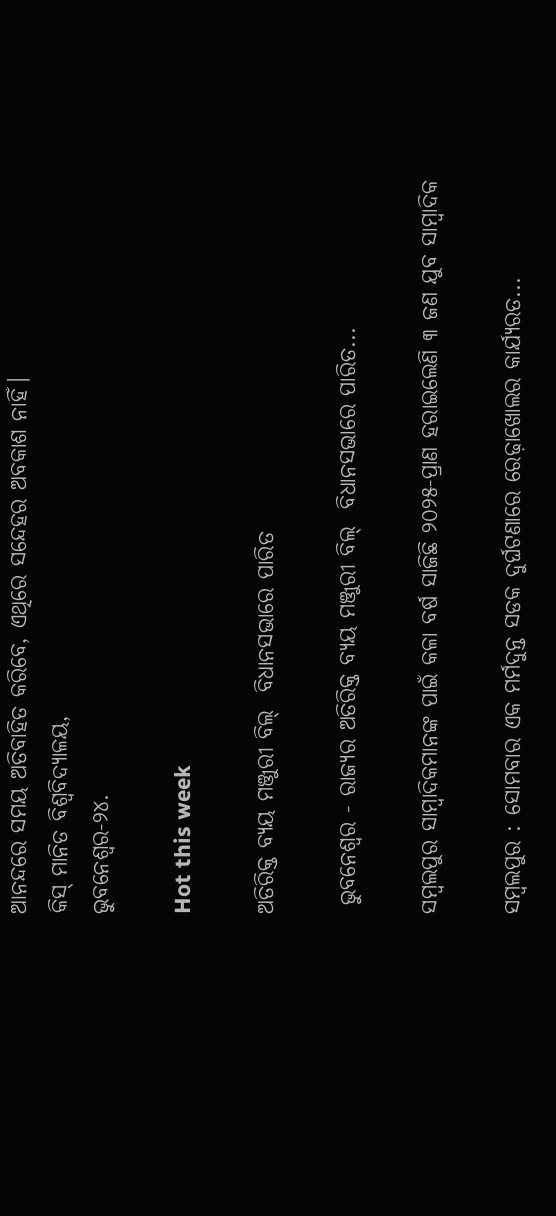ଆନନ୍ଦରେ ସମୟ ଅତିବାହିତ କରିବେ, ଏଥିରେ ସନ୍ଦେହର ଅବକାଶ ନାହିଁ।
କିସ୍‌ ମାନିତ ବିଶ୍ୱବିଦ୍ୟାଳୟ,
ଭୁବନେଶ୍ୱର-୨୪.

Hot this week

ଅତିରିକ୍ତ ବ୍ୟୟ ମଞ୍ଜୁରୀ ବିଲ୍  ବିଧାନସଭାରେ ପାରିତ

 ଭୁବନେଶ୍ୱର - ରାଜ୍ୟର ଅତିରିକ୍ତ ବ୍ୟୟ ମଞ୍ଜୁରୀ ବିଲ୍  ବିଧାନସଭାରେ ପାରିତ...

ସମ୍ବଲପୁର ସାମ୍ବାଦିକମାନଙ୍କ ପାଇଁ କଳା ବର୍ଷ ସାଜିଛି ୨୦୨୫-ପ୍ରାଣ ହରାଇଲେଣି ୩ ଜଣ ଯୁବ ସାମ୍ବାଦିକ

ସମ୍ବଲପୁର : ସୋମବାର ଏକ ମର୍ମଦୁନ୍ତ ସଡକ ଦୁର୍ଘଟଣାରେ ରେଢ଼ାଖୋଲର କାର୍ଯ୍ୟରତ...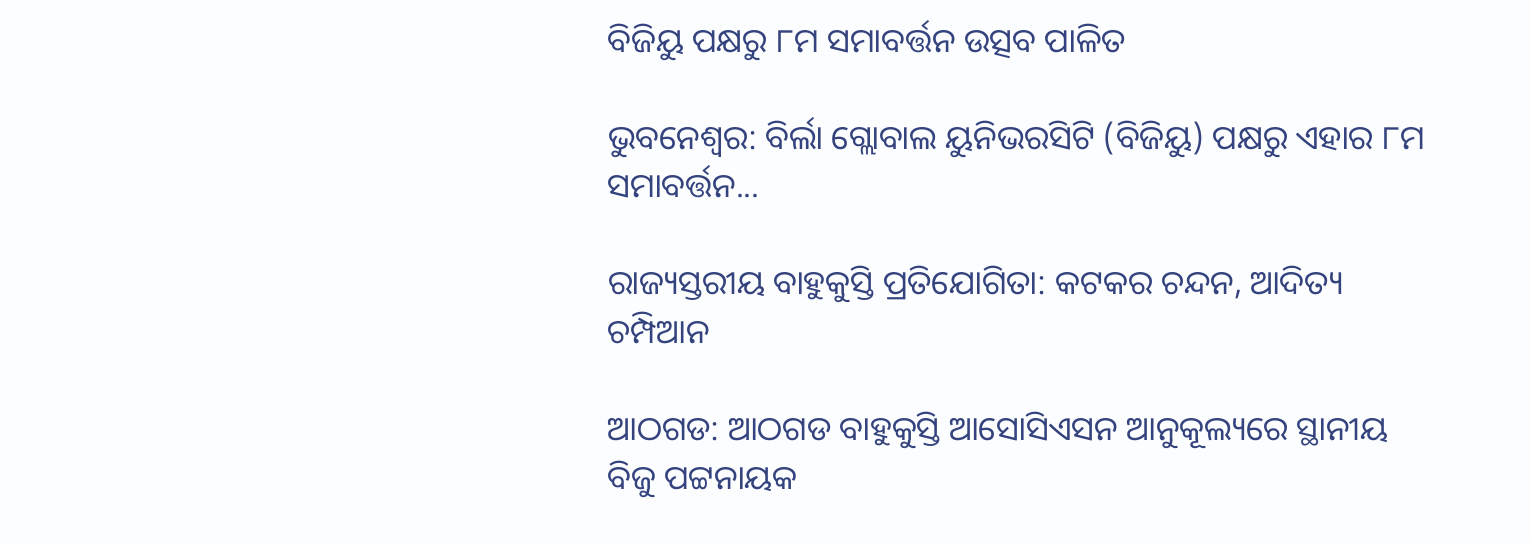ବିଜିୟୁ ପକ୍ଷରୁ ୮ମ ସମାବର୍ତ୍ତନ ଉତ୍ସବ ପାଳିତ

ଭୁବନେଶ୍ୱର: ବିର୍ଲା ଗ୍ଲୋବାଲ ୟୁନିଭରସିଟି (ବିଜିୟୁ) ପକ୍ଷରୁ ଏହାର ୮ମ ସମାବର୍ତ୍ତନ...

ରାଜ୍ୟସ୍ତରୀୟ ବାହୁକୁସ୍ତି ପ୍ରତିଯୋଗିତା: କଟକର ଚନ୍ଦନ, ଆଦିତ୍ୟ ଚମ୍ପିଆନ

ଆଠଗଡ: ଆଠଗଡ ବାହୁକୁସ୍ତି ଆସୋସିଏସନ ଆନୁକୂଲ୍ୟରେ ସ୍ଥାନୀୟ ବିଜୁ ପଟ୍ଟନାୟକ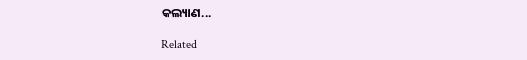କଲ୍ୟାଣ...

Related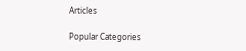Articles

Popular Categories